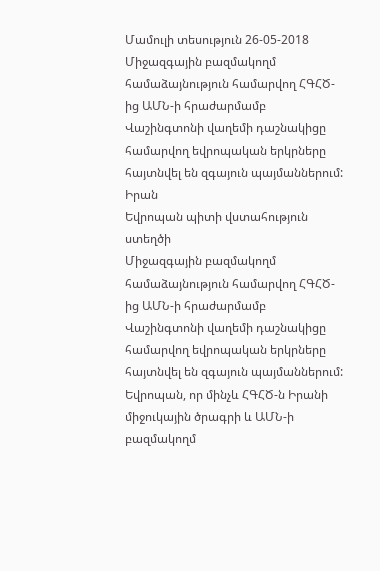Մամուլի տեսություն 26-05-2018
Միջազգային բազմակողմ համաձայնություն համարվող ՀԳՀԾ-ից ԱՄՆ-ի հրաժարմամբ Վաշինգտոնի վաղեմի դաշնակիցը համարվող եվրոպական երկրները հայտնվել են զգայուն պայմաններում:
Իրան
Եվրոպան պիտի վստահություն ստեղծի
Միջազգային բազմակողմ համաձայնություն համարվող ՀԳՀԾ-ից ԱՄՆ-ի հրաժարմամբ Վաշինգտոնի վաղեմի դաշնակիցը համարվող եվրոպական երկրները հայտնվել են զգայուն պայմաններում: Եվրոպան, որ մինչև ՀԳՀԾ-ն Իրանի միջուկային ծրագրի և ԱՄՆ-ի բազմակողմ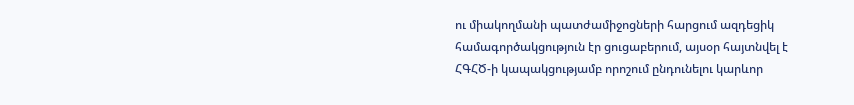ու միակողմանի պատժամիջոցների հարցում ազդեցիկ համագործակցություն էր ցուցաբերում, այսօր հայտնվել է ՀԳՀԾ-ի կապակցությամբ որոշում ընդունելու կարևոր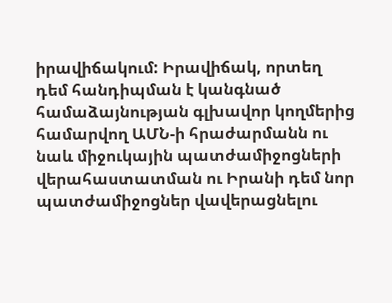իրավիճակում: Իրավիճակ, որտեղ դեմ հանդիպման է կանգնած համաձայնության գլխավոր կողմերից համարվող ԱՄՆ-ի հրաժարմանն ու նաև միջուկային պատժամիջոցների վերահաստատման ու Իրանի դեմ նոր պատժամիջոցներ վավերացնելու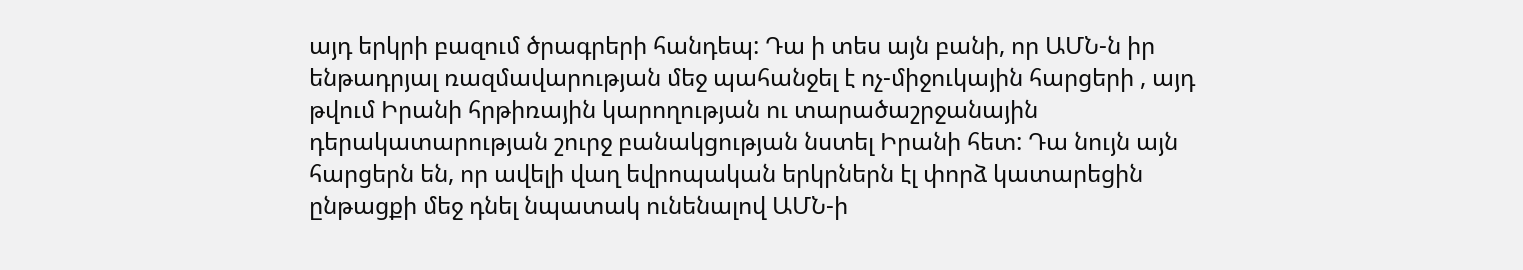այդ երկրի բազում ծրագրերի հանդեպ: Դա ի տես այն բանի, որ ԱՄՆ-ն իր ենթադրյալ ռազմավարության մեջ պահանջել է ոչ-միջուկային հարցերի , այդ թվում Իրանի հրթիռային կարողության ու տարածաշրջանային դերակատարության շուրջ բանակցության նստել Իրանի հետ: Դա նույն այն հարցերն են, որ ավելի վաղ եվրոպական երկրներն էլ փորձ կատարեցին ընթացքի մեջ դնել նպատակ ունենալով ԱՄՆ-ի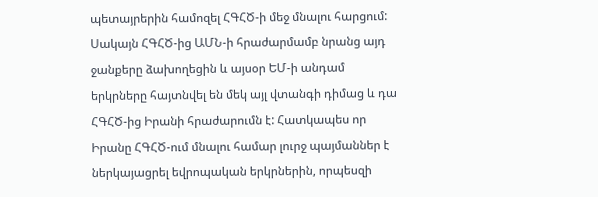պետայրերին համոզել ՀԳՀԾ-ի մեջ մնալու հարցում: Սակայն ՀԳՀԾ-ից ԱՄՆ-ի հրաժարմամբ նրանց այդ ջանքերը ձախողեցին և այսօր ԵՄ-ի անդամ երկրները հայտնվել են մեկ այլ վտանգի դիմաց և դա ՀԳՀԾ-ից Իրանի հրաժարումն է: Հատկապես որ Իրանը ՀԳՀԾ-ում մնալու համար լուրջ պայմաններ է ներկայացրել եվրոպական երկրներին, որպեսզի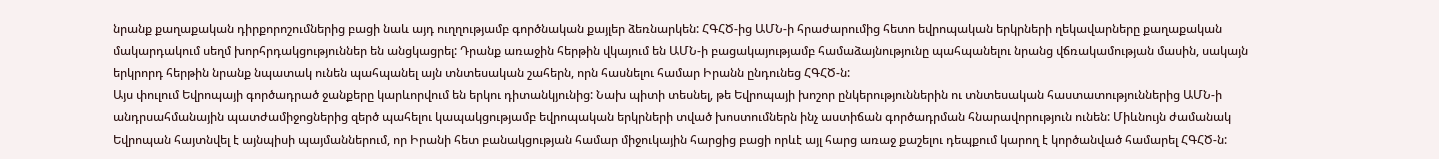նրանք քաղաքական դիրքորոշումներից բացի նաև այդ ուղղությամբ գործնական քայլեր ձեռնարկեն: ՀԳՀԾ-ից ԱՄՆ-ի հրաժարումից հետո եվրոպական երկրների ղեկավարները քաղաքական մակարդակում սեղմ խորհրդակցություններ են անցկացրել: Դրանք առաջին հերթին վկայում են ԱՄՆ-ի բացակայությամբ համաձայնությունը պահպանելու նրանց վճռակամության մասին, սակայն երկրորդ հերթին նրանք նպատակ ունեն պահպանել այն տնտեսական շահերն, որն հասնելու համար Իրանն ընդունեց ՀԳՀԾ-ն:
Այս փուլում Եվրոպայի գործադրած ջանքերը կարևորվում են երկու դիտանկյունից: Նախ պիտի տեսնել, թե Եվրոպայի խոշոր ընկերություններին ու տնտեսական հաստատություններից ԱՄՆ-ի անդրսահմանային պատժամիջոցներից զերծ պահելու կապակցությամբ եվրոպական երկրների տված խոստումներն ինչ աստիճան գործադրման հնարավորություն ունեն: Միևնույն ժամանակ Եվրոպան հայտնվել է այնպիսի պայմաններում, որ Իրանի հետ բանակցության համար միջուկային հարցից բացի որևէ այլ հարց առաջ քաշելու դեպքում կարող է կործանված համարել ՀԳՀԾ-ն: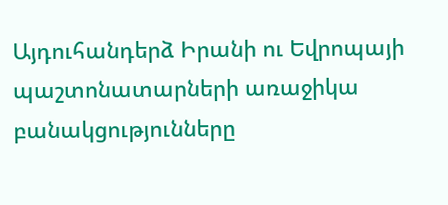Այդուհանդերձ Իրանի ու Եվրոպայի պաշտոնատարների առաջիկա բանակցությունները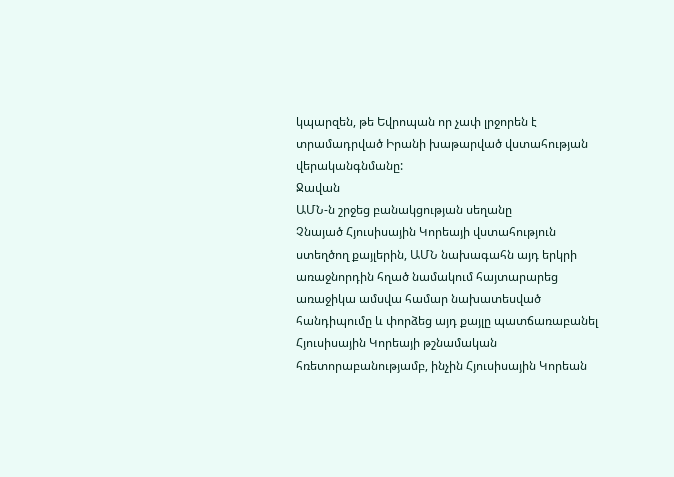կպարզեն, թե Եվրոպան որ չափ լրջորեն է տրամադրված Իրանի խաթարված վստահության վերականգնմանը:
Ջավան
ԱՄՆ-ն շրջեց բանակցության սեղանը
Չնայած Հյուսիսային Կորեայի վստահություն ստեղծող քայլերին, ԱՄՆ նախագահն այդ երկրի առաջնորդին հղած նամակում հայտարարեց առաջիկա ամսվա համար նախատեսված հանդիպումը և փորձեց այդ քայլը պատճառաբանել Հյուսիսային Կորեայի թշնամական հռետորաբանությամբ, ինչին Հյուսիսային Կորեան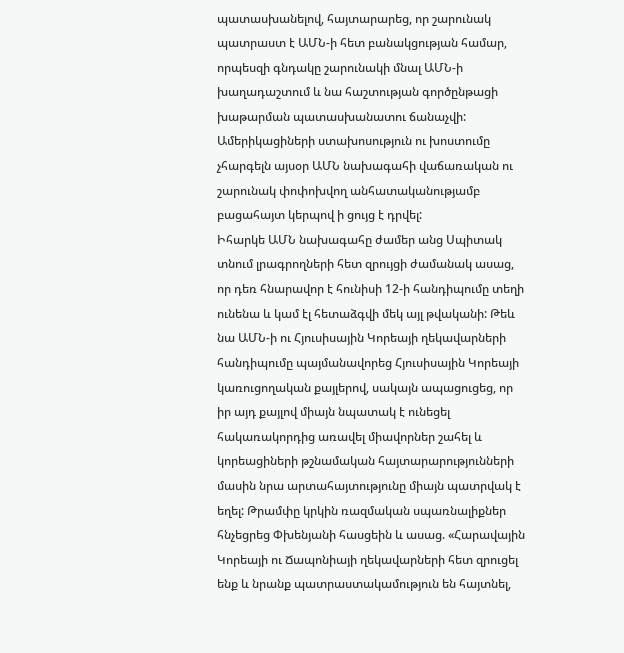պատասխանելով, հայտարարեց, որ շարունակ պատրաստ է ԱՄՆ-ի հետ բանակցության համար, որպեսզի գնդակը շարունակի մնալ ԱՄՆ-ի խաղադաշտում և նա հաշտության գործընթացի խաթարման պատասխանատու ճանաչվի:
Ամերիկացիների ստախոսություն ու խոստումը չհարգելն այսօր ԱՄՆ նախագահի վաճառական ու շարունակ փոփոխվող անհատականությամբ բացահայտ կերպով ի ցույց է դրվել:
Իհարկե ԱՄՆ նախագահը ժամեր անց Սպիտակ տնում լրագրողների հետ զրույցի ժամանակ ասաց, որ դեռ հնարավոր է հունիսի 12-ի հանդիպումը տեղի ունենա և կամ էլ հետաձգվի մեկ այլ թվականի: Թեև նա ԱՄՆ-ի ու Հյուսիսային Կորեայի ղեկավարների հանդիպումը պայմանավորեց Հյուսիսային Կորեայի կառուցողական քայլերով, սակայն ապացուցեց, որ իր այդ քայլով միայն նպատակ է ունեցել հակառակորդից առավել միավորներ շահել և կորեացիների թշնամական հայտարարությունների մասին նրա արտահայտությունը միայն պատրվակ է եղել: Թրամփը կրկին ռազմական սպառնալիքներ հնչեցրեց Փխենյանի հասցեին և ասաց. «Հարավային Կորեայի ու Ճապոնիայի ղեկավարների հետ զրուցել ենք և նրանք պատրաստակամություն են հայտնել,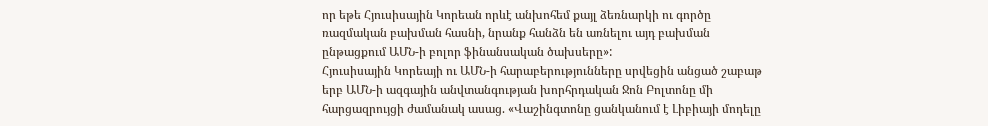որ եթե Հյուսիսային Կորեան որևէ անխոհեմ քայլ ձեռնարկի ու գործը ռազմական բախման հասնի, նրանք հանձն են առնելու այդ բախման ընթացքում ԱՄՆ-ի բոլոր ֆինանսական ծախսերը»:
Հյուսիսային Կորեայի ու ԱՄՆ-ի հարաբերությունները սրվեցին անցած շաբաթ երբ ԱՄՆ-ի ազգային անվտանգության խորհրդական Ջոն Բոլտոնը մի հարցազրույցի ժամանակ ասաց. «Վաշինգտոնը ցանկանում է Լիբիայի մոդելը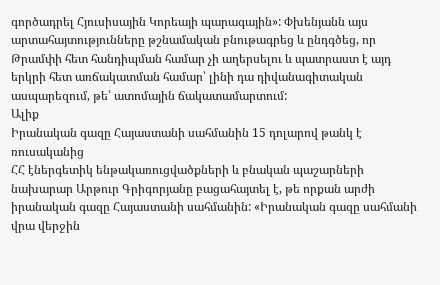գործադրել Հյուսիսային Կորեայի պարագային»: Փխենյանն այս արտահայտությունները թշնամական բնութագրեց և ընդգծեց, որ Թրամփի հետ հանդիպման համար չի աղերսելու և պատրաստ է այդ երկրի հետ առճակատման համար՝ լինի դա դիվանագիտական ասպարեզում, թե՝ ատոմային ճակատամարտում:
Ալիք
Իրանական գազը Հայաստանի սահմանին 15 դոլարով թանկ է ռուսականից
ՀՀ էներգետիկ ենթակառուցվածքների և բնական պաշարների նախարար Արթուր Գրիգորյանը բացահայտել է, թե որքան արժի իրանական գազը Հայաստանի սահմանին: «Իրանական գազը սահմանի վրա վերջին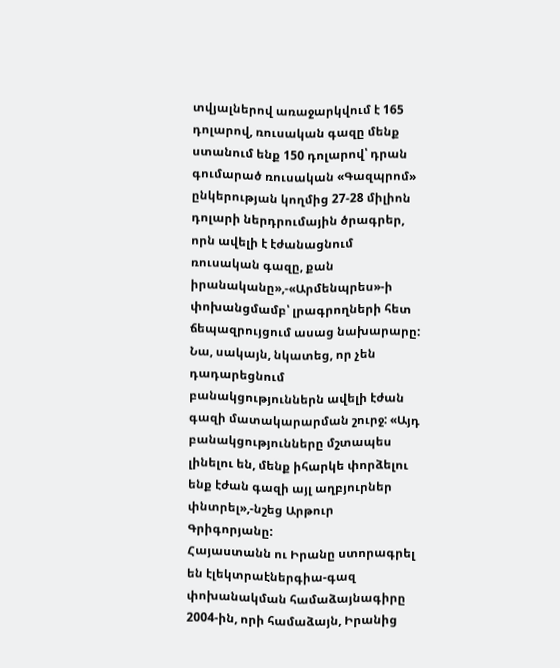տվյալներով առաջարկվում է 165 դոլարով, ռուսական գազը մենք ստանում ենք 150 դոլարով՝ դրան գումարած ռուսական «Գազպրոմ» ընկերության կողմից 27-28 միլիոն դոլարի ներդրումային ծրագրեր, որն ավելի է էժանացնում ռուսական գազը, քան իրանականը»,-«Արմենպրես»-ի փոխանցմամբ՝ լրագրողների հետ ճեպազրույցում ասաց նախարարը:
Նա, սակայն, նկատեց, որ չեն դադարեցնում բանակցություններն ավելի էժան գազի մատակարարման շուրջ: «Այդ բանակցությունները մշտապես լինելու են, մենք իհարկե փորձելու ենք էժան գազի այլ աղբյուրներ փնտրել»,-նշեց Արթուր Գրիգորյանը:
Հայաստանն ու Իրանը ստորագրել են էլեկտրաէներգիա-գազ փոխանակման համաձայնագիրը 2004-ին, որի համաձայն, Իրանից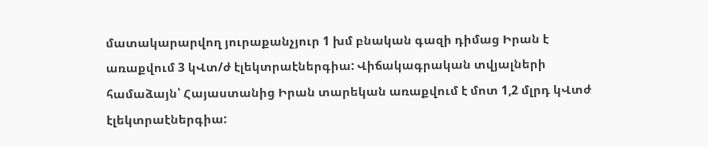մատակարարվող յուրաքանչյուր 1 խմ բնական գազի դիմաց Իրան է առաքվում 3 կՎտ/ժ էլեկտրաէներգիա: Վիճակագրական տվյալների համաձայն՝ Հայաստանից Իրան տարեկան առաքվում է մոտ 1,2 մլրդ կՎտժ էլեկտրաէներգիա: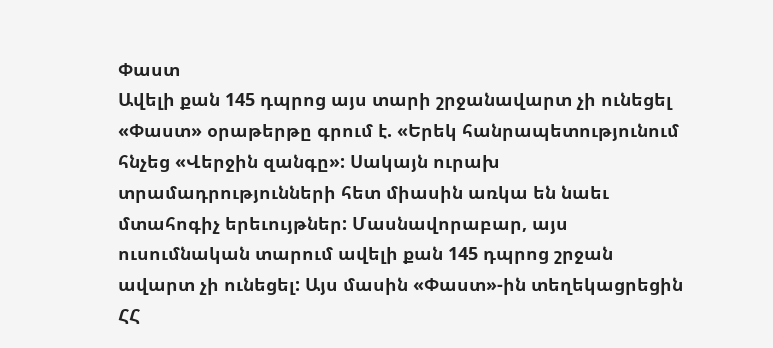Փաստ
Ավելի քան 145 դպրոց այս տարի շրջանավարտ չի ունեցել
«Փաստ» օրաթերթը գրում է. «Երեկ հանրապետությունում հնչեց «Վերջին զանգը»: Սակայն ուրախ տրամադրությունների հետ միասին առկա են նաեւ մտահոգիչ երեւույթներ: Մասնավորաբար, այս ուսումնական տարում ավելի քան 145 դպրոց շրջան ավարտ չի ունեցել: Այս մասին «Փաստ»-ին տեղեկացրեցին ՀՀ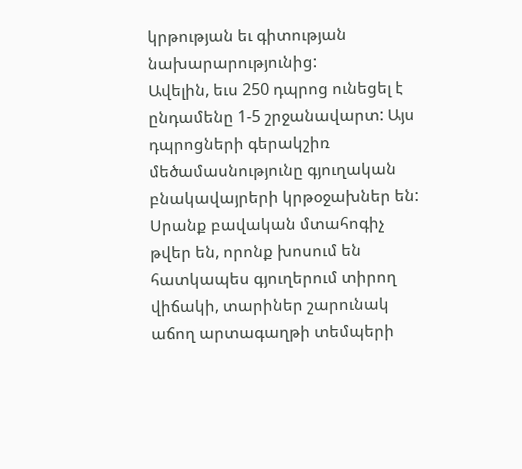կրթության եւ գիտության նախարարությունից:
Ավելին, եւս 250 դպրոց ունեցել է ընդամենը 1-5 շրջանավարտ: Այս դպրոցների գերակշիռ մեծամասնությունը գյուղական բնակավայրերի կրթօջախներ են: Սրանք բավական մտահոգիչ թվեր են, որոնք խոսում են հատկապես գյուղերում տիրող վիճակի, տարիներ շարունակ աճող արտագաղթի տեմպերի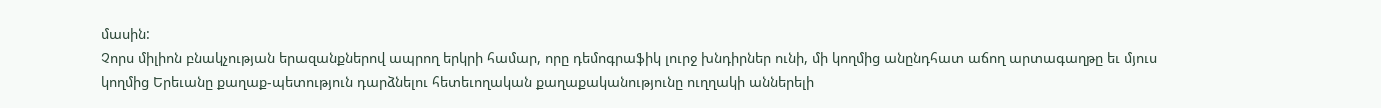մասին:
Չորս միլիոն բնակչության երազանքներով ապրող երկրի համար, որը դեմոգրաֆիկ լուրջ խնդիրներ ունի, մի կողմից անընդհատ աճող արտագաղթը եւ մյուս կողմից Երեւանը քաղաք-պետություն դարձնելու հետեւողական քաղաքականությունը ուղղակի աններելի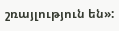շռայլություն են»: